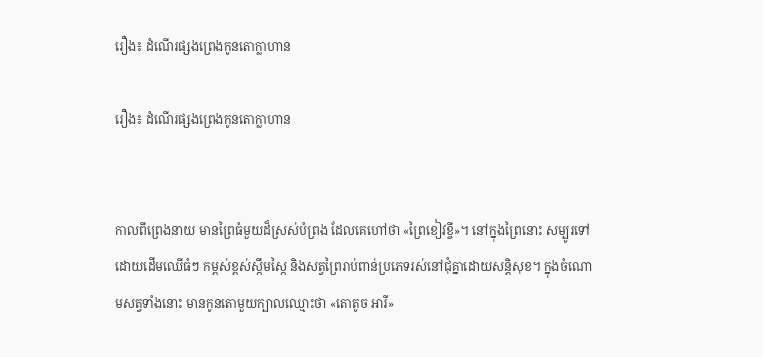រឿង៖ ដំណើរផ្សងព្រេងកូនតោក្លាហាន

រឿង៖ ដំណើរផ្សងព្រេងកូនតោក្លាហាន


កាលពីព្រេងនាយ មានព្រៃធំមួយដ៏ស្រស់បំព្រង ដែលគេហៅថា «ព្រៃខៀវខ្ចី»។ នៅក្នុងព្រៃនោះ សម្បូរទៅដោយដើមឈើធំៗ កម្ពស់ខ្ពស់ស្កឹមស្កៃ និងសត្វព្រៃរាប់ពាន់ប្រភេទរស់នៅជុំគ្នាដោយសន្តិសុខ។ ក្នុងចំណោមសត្វទាំងនោះ មានកូនតោមួយក្បាលឈ្មោះថា «តោតូច អារី»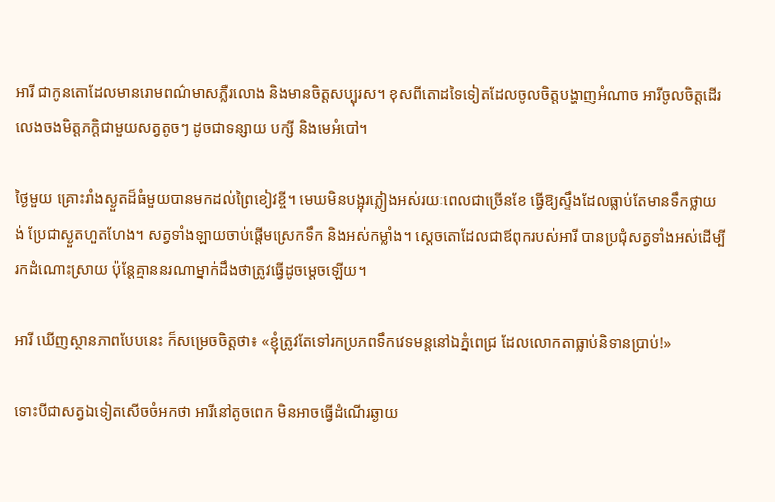អារី ជាកូនតោដែលមានរោមពណ៌មាសភ្លឺរលោង និងមានចិត្តសប្បុរស។ ខុសពីតោដទៃទៀតដែលចូលចិត្តបង្ហាញអំណាច អារីចូលចិត្តដើរលេងចងមិត្តភក្តិជាមួយសត្វតូចៗ ដូចជាទន្សាយ បក្សី និងមេអំបៅ។

ថ្ងៃមួយ គ្រោះរាំងស្ងួតដ៏ធំមួយបានមកដល់ព្រៃខៀវខ្ចី។ មេឃមិនបង្អុរភ្លៀងអស់រយៈពេលជាច្រើនខែ ធ្វើឱ្យស្ទឹងដែលធ្លាប់តែមានទឹកថ្លាយង់ ប្រែជាស្ងួតហួតហែង។ សត្វទាំងឡាយចាប់ផ្តើមស្រេកទឹក និងអស់កម្លាំង។ ស្តេចតោដែលជាឪពុករបស់អារី បានប្រជុំសត្វទាំងអស់ដើម្បីរកដំណោះស្រាយ ប៉ុន្តែគ្មាននរណាម្នាក់ដឹងថាត្រូវធ្វើដូចម្តេចឡើយ។

អារី ឃើញស្ថានភាពបែបនេះ ក៏សម្រេចចិត្តថា៖ «ខ្ញុំត្រូវតែទៅរកប្រភពទឹកវេទមន្តនៅឯភ្នំពេជ្រ ដែលលោកតាធ្លាប់និទានប្រាប់!»

ទោះបីជាសត្វឯទៀតសើចចំអកថា អារីនៅតូចពេក មិនអាចធ្វើដំណើរឆ្ងាយ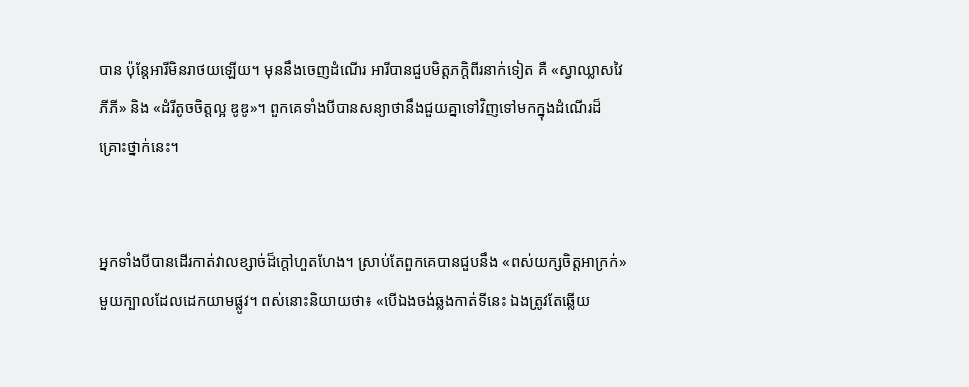បាន ប៉ុន្តែអារីមិនរាថយឡើយ។ មុននឹងចេញដំណើរ អារីបានជួបមិត្តភក្តិពីរនាក់ទៀត គឺ «ស្វាឈ្លាសវៃ ភីភី» និង «ដំរីតូចចិត្តល្អ ឌូឌូ»។ ពួកគេទាំងបីបានសន្យាថានឹងជួយគ្នាទៅវិញទៅមកក្នុងដំណើរដ៏គ្រោះថ្នាក់នេះ។


អ្នកទាំងបីបានដើរកាត់វាលខ្សាច់ដ៏ក្តៅហួតហែង។ ស្រាប់តែពួកគេបានជួបនឹង «ពស់យក្សចិត្តអាក្រក់» មួយក្បាលដែលដេកយាមផ្លូវ។ ពស់នោះនិយាយថា៖ «បើឯងចង់ឆ្លងកាត់ទីនេះ ឯងត្រូវតែឆ្លើយ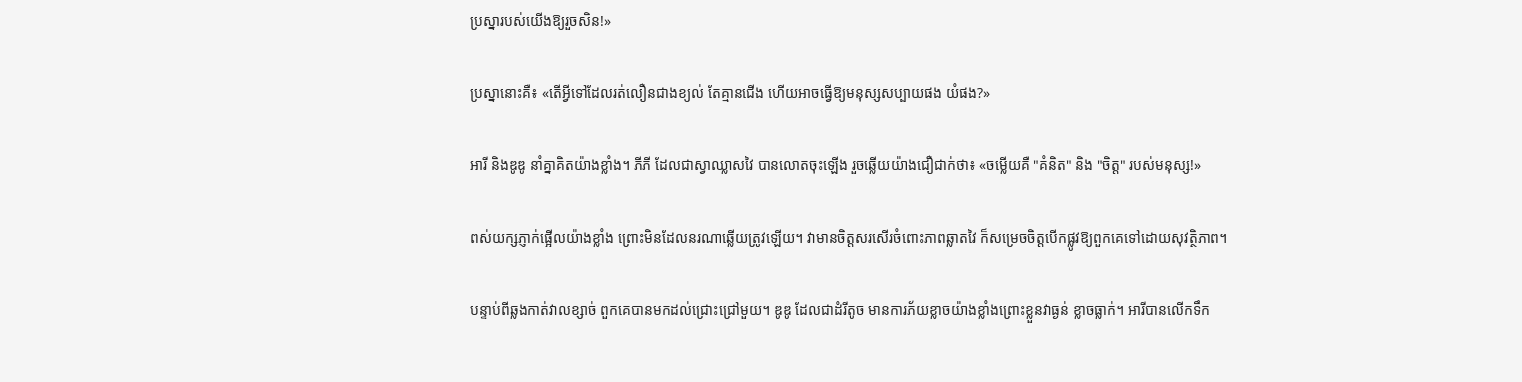ប្រស្នារបស់យើងឱ្យរួចសិន!»

ប្រស្នានោះគឺ៖ «តើអ្វីទៅដែលរត់លឿនជាងខ្យល់ តែគ្មានជើង ហើយអាចធ្វើឱ្យមនុស្សសប្បាយផង យំផង?»

អារី និងឌូឌូ នាំគ្នាគិតយ៉ាងខ្លាំង។ ភីភី ដែលជាស្វាឈ្លាសវៃ បានលោតចុះឡើង រួចឆ្លើយយ៉ាងជឿជាក់ថា៖ «ចម្លើយគឺ "គំនិត" និង "ចិត្ត" របស់មនុស្ស!»

ពស់យក្សភ្ញាក់ផ្អើលយ៉ាងខ្លាំង ព្រោះមិនដែលនរណាឆ្លើយត្រូវឡើយ។ វាមានចិត្តសរសើរចំពោះភាពឆ្លាតវៃ ក៏សម្រេចចិត្តបើកផ្លូវឱ្យពួកគេទៅដោយសុវត្ថិភាព។

បន្ទាប់ពីឆ្លងកាត់វាលខ្សាច់ ពួកគេបានមកដល់ជ្រោះជ្រៅមួយ។ ឌូឌូ ដែលជាដំរីតូច មានការភ័យខ្លាចយ៉ាងខ្លាំងព្រោះខ្លួនវាធ្ងន់ ខ្លាចធ្លាក់។ អារីបានលើកទឹក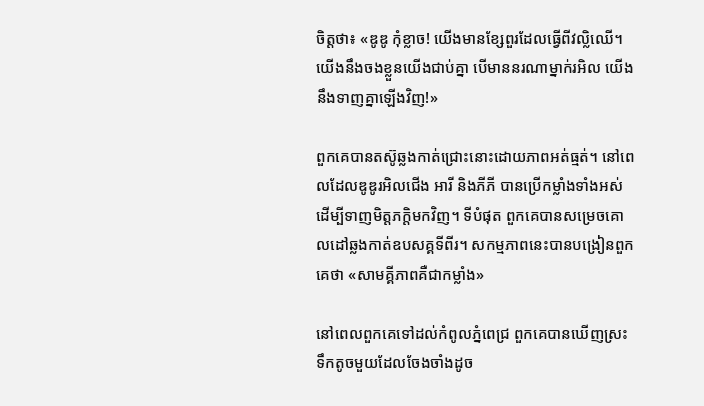ចិត្តថា៖ «ឌូឌូ កុំខ្លាច! យើងមានខ្សែពួរដែលធ្វើពីវល្លិឈើ។ យើងនឹងចងខ្លួនយើងជាប់គ្នា បើមាននរណាម្នាក់រអិល យើងនឹងទាញគ្នាឡើងវិញ!»

ពួកគេបានតស៊ូឆ្លងកាត់ជ្រោះនោះដោយភាពអត់ធ្មត់។ នៅពេលដែលឌូឌូរអិលជើង អារី និងភីភី បានប្រើកម្លាំងទាំងអស់ដើម្បីទាញមិត្តភក្តិមកវិញ។ ទីបំផុត ពួកគេបានសម្រេចគោលដៅឆ្លងកាត់ឧបសគ្គទីពីរ។ សកម្មភាពនេះបានបង្រៀនពួកគេថា «សាមគ្គីភាពគឺជាកម្លាំង»

នៅពេលពួកគេទៅដល់កំពូលភ្នំពេជ្រ ពួកគេបានឃើញស្រះទឹកតូចមួយដែលចែងចាំងដូច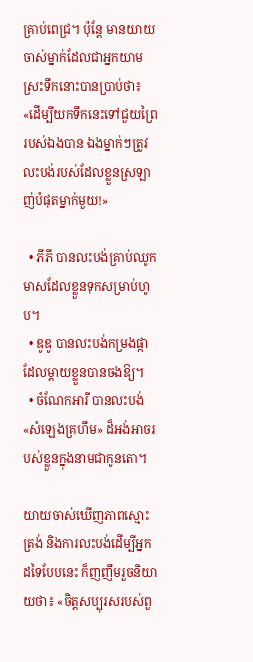គ្រាប់ពេជ្រ។ ប៉ុន្តែ មានយាយចាស់ម្នាក់ដែលជាអ្នកយាមស្រះទឹកនោះបានប្រាប់ថា៖ «ដើម្បីយកទឹកនេះទៅជួយព្រៃរបស់ឯងបាន ឯងម្នាក់ៗត្រូវលះបង់របស់ដែលខ្លួនស្រឡាញ់បំផុតម្នាក់មួយ!»

  • ភីភី បានលះបង់គ្រាប់ឈូកមាសដែលខ្លួនទុកសម្រាប់ហូប។
  • ឌូឌូ បានលះបង់កម្រងផ្កាដែលម្តាយខ្លួនបានចងឱ្យ។
  • ចំណែកអារី បានលះបង់ «សំឡេងគ្រហឹម» ដ៏អង់អាចរបស់ខ្លួនក្នុងនាមជាកូនតោ។

យាយចាស់ឃើញភាពស្មោះត្រង់ និងការលះបង់ដើម្បីអ្នកដទៃបែបនេះ ក៏ញញឹមរួចនិយាយថា៖ «ចិត្តសប្បុរសរបស់ពួ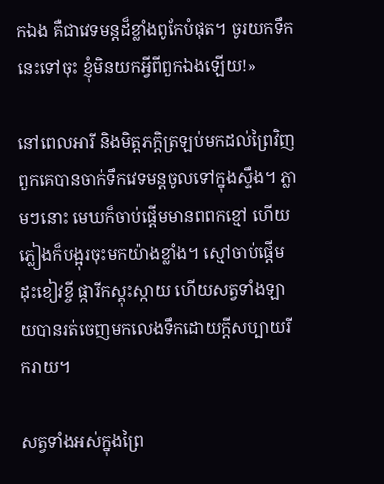កឯង គឺជាវេទមន្តដ៏ខ្លាំងពូកែបំផុត។ ចូរយកទឹកនេះទៅចុះ ខ្ញុំមិនយកអ្វីពីពួកឯងឡើយ!»

នៅពេលអារី និងមិត្តភក្តិត្រឡប់មកដល់ព្រៃវិញ ពួកគេបានចាក់ទឹកវេទមន្តចូលទៅក្នុងស្ទឹង។ ភ្លាមៗនោះ មេឃក៏ចាប់ផ្តើមមានពពកខ្មៅ ហើយភ្លៀងក៏បង្អុរចុះមកយ៉ាងខ្លាំង។ ស្មៅចាប់ផ្តើមដុះខៀវខ្ចី ផ្ការីកស្គុះស្កាយ ហើយសត្វទាំងឡាយបានរត់ចេញមកលេងទឹកដោយក្តីសប្បាយរីករាយ។

សត្វទាំងអស់ក្នុងព្រៃ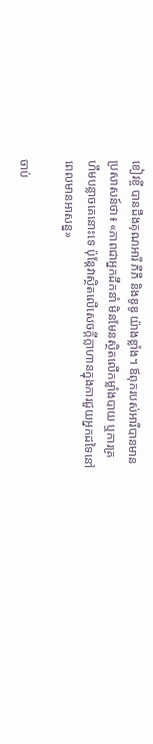ខៀវខ្ចី បានដឹងគុណអារី ភីភី និងឌូឌូ យ៉ាងខ្លាំង។ ឪពុករបស់អារីបានមានប្រសាសន៍ថា៖ «ភាពជាអ្នកដឹកនាំ មិនមែនស្ថិតលើកម្លាំងបាយ ឬការគ្រហឹមបន្លាចគេនោះទេ ប៉ុន្តែវាស្ថិតលើសេចក្តីក្លាហានក្នុងការជួយអ្នកដទៃនៅពេលមានអាសន្ន»

ចាប់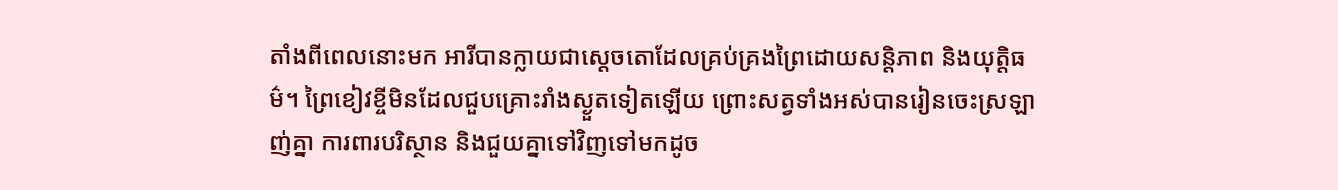តាំងពីពេលនោះមក អារីបានក្លាយជាស្តេចតោដែលគ្រប់គ្រងព្រៃដោយសន្តិភាព និងយុត្តិធម៌។ ព្រៃខៀវខ្ចីមិនដែលជួបគ្រោះរាំងស្ងួតទៀតឡើយ ព្រោះសត្វទាំងអស់បានរៀនចេះស្រឡាញ់គ្នា ការពារបរិស្ថាន និងជួយគ្នាទៅវិញទៅមកដូច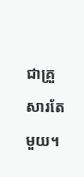ជាគ្រួសារតែមួយ។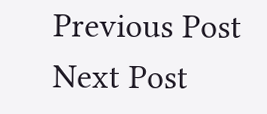Previous Post Next Post